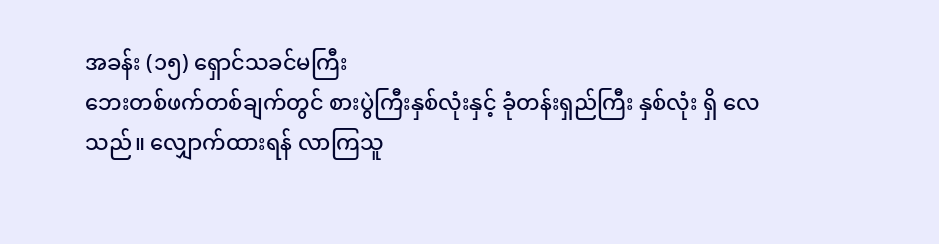အခန်း (၁၅) ရှောင်သခင်မကြီး
ဘေးတစ်ဖက်တစ်ချက်တွင် စားပွဲကြီးနှစ်လုံးနှင့် ခုံတန်းရှည်ကြီး နှစ်လုံး ရှိ လေသည်။ လျှောက်ထားရန် လာကြသူ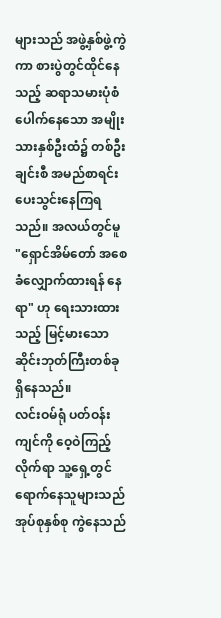များသည် အဖွဲ့နှစ်ဖွဲ့ကွဲကာ စားပွဲတွင်ထိုင်နေသည့် ဆရာသမားပုံစံ ပေါက်နေသော အမျိုးသားနှစ်ဦးထံ၌ တစ်ဦးချင်းစီ အမည်စာရင်း ပေးသွင်းနေကြရသည်။ အလယ်တွင်မူ "ရှောင်အိမ်တော် အစေခံလျှောက်ထားရန် နေရာ" ဟု ရေးသားထားသည့် မြင့်မားသော ဆိုင်းဘုတ်ကြီးတစ်ခု ရှိနေသည်။
လင်းဝမ်ရုံ ပတ်ဝန်းကျင်ကို ဝေ့ဝဲကြည့်လိုက်ရာ သူ့ရှေ့တွင် ရောက်နေသူများသည် အုပ်စုနှစ်စု ကွဲနေသည်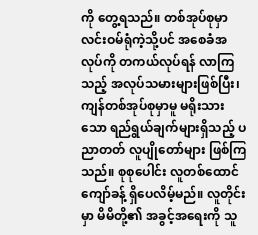ကို တွေ့ရသည်။ တစ်အုပ်စုမှာ လင်းဝမ်ရုံကဲ့သို့ပင် အစေခံအလုပ်ကို တကယ်လုပ်ရန် လာကြသည့် အလုပ်သမားများဖြစ်ပြီး၊ ကျန်တစ်အုပ်စုမှာမူ မရိုးသားသော ရည်ရွယ်ချက်များရှိသည့် ပညာတတ် လူပျိုတော်များ ဖြစ်ကြသည်။ စုစုပေါင်း လူတစ်ထောင်ကျော်ခန့် ရှိပေလိမ့်မည်။ လူတိုင်းမှာ မိမိတို့၏ အခွင့်အရေးကို သူ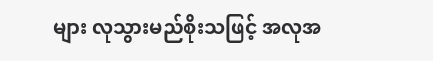များ လုသွားမည်စိုးသဖြင့် အလုအ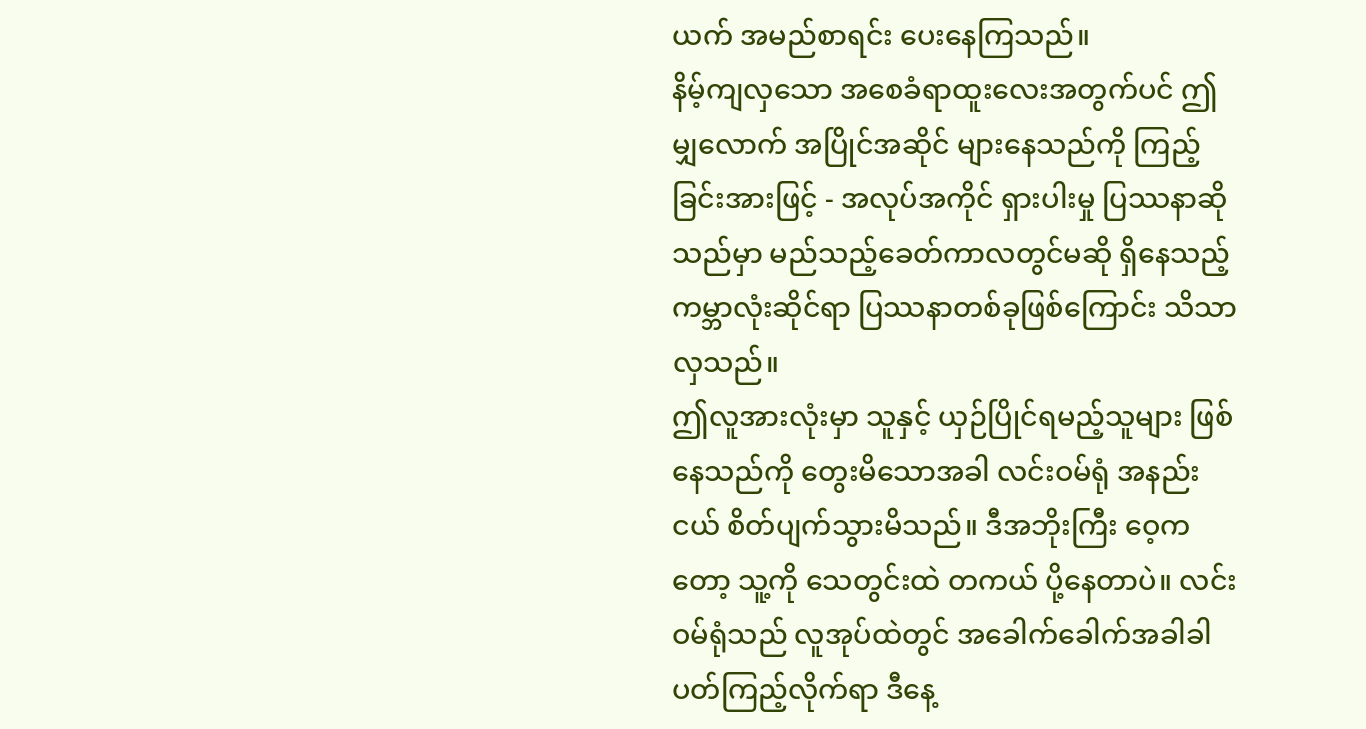ယက် အမည်စာရင်း ပေးနေကြသည်။
နိမ့်ကျလှသော အစေခံရာထူးလေးအတွက်ပင် ဤမျှလောက် အပြိုင်အဆိုင် များနေသည်ကို ကြည့်ခြင်းအားဖြင့် - အလုပ်အကိုင် ရှားပါးမှု ပြဿနာဆိုသည်မှာ မည်သည့်ခေတ်ကာလတွင်မဆို ရှိနေသည့် ကမ္ဘာလုံးဆိုင်ရာ ပြဿနာတစ်ခုဖြစ်ကြောင်း သိသာလှသည်။
ဤလူအားလုံးမှာ သူနှင့် ယှဉ်ပြိုင်ရမည့်သူများ ဖြစ်နေသည်ကို တွေးမိသောအခါ လင်းဝမ်ရုံ အနည်းငယ် စိတ်ပျက်သွားမိသည်။ ဒီအဘိုးကြီး ဝေ့ကတော့ သူ့ကို သေတွင်းထဲ တကယ် ပို့နေတာပဲ။ လင်းဝမ်ရုံသည် လူအုပ်ထဲတွင် အခေါက်ခေါက်အခါခါ ပတ်ကြည့်လိုက်ရာ ဒီနေ့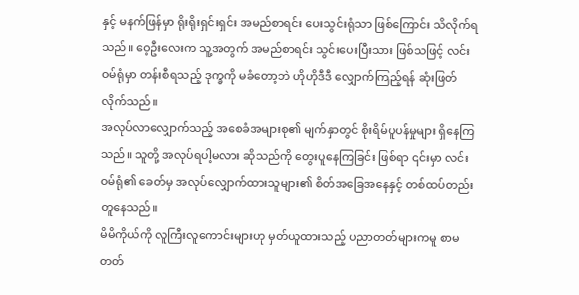နှင့် မနက်ဖြန်မှာ ရိုးရိုးရှင်းရှင်း အမည်စာရင်း ပေးသွင်းရုံသာ ဖြစ်ကြောင်း သိလိုက်ရသည်။ ဝေ့ဦးလေးက သူ့အတွက် အမည်စာရင်း သွင်းပေးပြီးသား ဖြစ်သဖြင့် လင်းဝမ်ရုံမှာ တန်းစီရသည့် ဒုက္ခကို မခံတော့ဘဲ ဟိုဟိုဒီဒီ လျှောက်ကြည့်ရန် ဆုံးဖြတ်လိုက်သည်။
အလုပ်လာလျှောက်သည့် အစေခံအများစု၏ မျက်နှာတွင် စိုးရိမ်ပူပန်မှုများ ရှိနေကြသည်။ သူတို့ အလုပ်ရပါ့မလား ဆိုသည်ကို တွေးပူနေကြခြင်း ဖြစ်ရာ ၎င်းမှာ လင်းဝမ်ရုံ၏ ခေတ်မှ အလုပ်လျှောက်ထားသူများ၏ စိတ်အခြေအနေနှင့် တစ်ထပ်တည်း တူနေသည်။
မိမိကိုယ်ကို လူကြီးလူကောင်းများဟု မှတ်ယူထားသည့် ပညာတတ်များကမူ စာမတတ်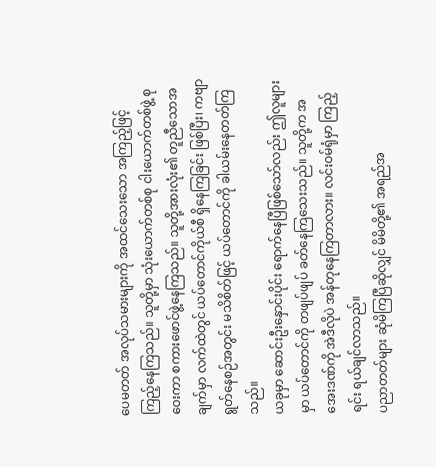ပေမတတ် အလုပ်သမားများကို အထင်သေးသော အကြည့်ဖြင့် ကြည့်နေကြသည်။ သူတို့မှာ သုံးယောက်တစ်စု ငါးယောက်တစ်ဖွဲ့ စုဝေးကာ စကားဖောင်ဖွဲ့နေကြသည်။ သူတို့အားလုံး၏ တူညီသောအချက်မှာ လက်ထဲတွင် ယပ်တောင်ကိုယ်စီ ရှိနေကြခြင်း ဖြစ်ပြီး၊ ကဗျာရွတ်နေစဉ်အတွင်း မသိစိတ်ဖြင့် ယပ်တောင်ကို ခါယမ်းနေတတ်ကြသည်။
ယခုမှာ ဆောင်းဦးနှောင်းပိုင်း ရောက်နေပြီဖြစ်သော်လည်း ဤလူများမှာ ယပ်တောင်ကို တဖျပ်ဖျပ် ခတ်နေကြသေးသည်။ သူတို့က အအေးဒဏ်ကို အဲဒီလိုပဲ အန်တုနေကြတာလား။ လင်းဝမ်ရုံမှာ ကြည့်ရင်း ရယ်ချင်လာသည်။
ပညာတတ်များ ဆုံမိကြပြီဆိုလျှင် မိမိတို့၏ အရည်အ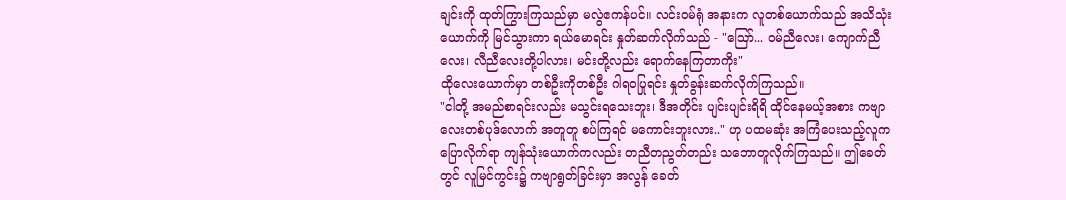ချင်းကို ထုတ်ကြွားကြသည်မှာ မလွဲဧကန်ပင်။ လင်းဝမ်ရုံ အနားက လူတစ်ယောက်သည် အသိသုံးယောက်ကို မြင်သွားကာ ရယ်မောရင်း နှုတ်ဆက်လိုက်သည် - "ဪ... ဝမ်ညီလေး၊ ကျောက်ညီလေး၊ လီညီလေးတို့ပါလား၊ မင်းတို့လည်း ရောက်နေကြတာကိုး"
ထိုလေးယောက်မှာ တစ်ဦးကိုတစ်ဦး ဂါရဝပြုရင်း နှုတ်ခွန်းဆက်လိုက်ကြသည်။
"ငါတို့ အမည်စာရင်းလည်း မသွင်းရသေးဘူး၊ ဒီအတိုင်း ပျင်းပျင်းရိရိ ထိုင်နေမယ့်အစား ကဗျာလေးတစ်ပုဒ်လောက် အတူတူ စပ်ကြရင် မကောင်းဘူးလား.." ဟု ပထမဆုံး အကြံပေးသည့်လူက ပြောလိုက်ရာ ကျန်သုံးယောက်ကလည်း တညီတညွတ်တည်း သဘောတူလိုက်ကြသည်။ ဤခေတ်တွင် လူမြင်ကွင်း၌ ကဗျာရွတ်ခြင်းမှာ အလွန် ခေတ်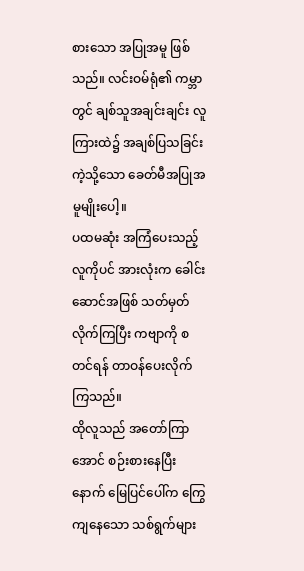စားသော အပြုအမူ ဖြစ်သည်။ လင်းဝမ်ရုံ၏ ကမ္ဘာတွင် ချစ်သူအချင်းချင်း လူကြားထဲ၌ အချစ်ပြသခြင်း ကဲ့သို့သော ခေတ်မီအပြုအမူမျိုးပေါ့။
ပထမဆုံး အကြံပေးသည့်လူကိုပင် အားလုံးက ခေါင်းဆောင်အဖြစ် သတ်မှတ်လိုက်ကြပြီး ကဗျာကို စတင်ရန် တာဝန်ပေးလိုက်ကြသည်။
ထိုလူသည် အတော်ကြာအောင် စဉ်းစားနေပြီးနောက် မြေပြင်ပေါ်က ကြွေကျနေသော သစ်ရွက်များ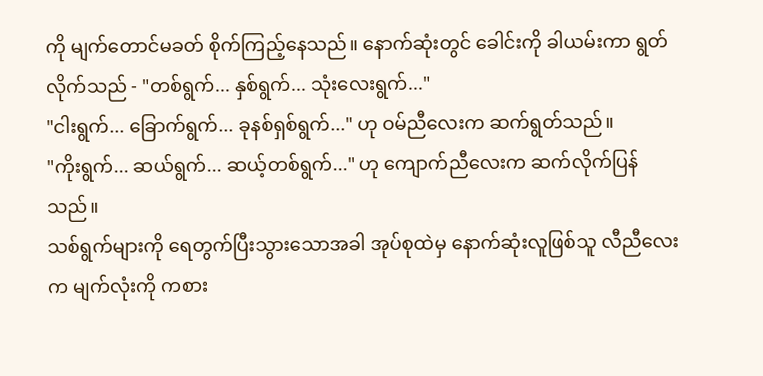ကို မျက်တောင်မခတ် စိုက်ကြည့်နေသည်။ နောက်ဆုံးတွင် ခေါင်းကို ခါယမ်းကာ ရွတ်လိုက်သည် - "တစ်ရွက်... နှစ်ရွက်... သုံးလေးရွက်..."
"ငါးရွက်... ခြောက်ရွက်... ခုနစ်ရှစ်ရွက်..." ဟု ဝမ်ညီလေးက ဆက်ရွတ်သည်။
"ကိုးရွက်... ဆယ်ရွက်... ဆယ့်တစ်ရွက်..." ဟု ကျောက်ညီလေးက ဆက်လိုက်ပြန်သည်။
သစ်ရွက်များကို ရေတွက်ပြီးသွားသောအခါ အုပ်စုထဲမှ နောက်ဆုံးလူဖြစ်သူ လီညီလေးက မျက်လုံးကို ကစား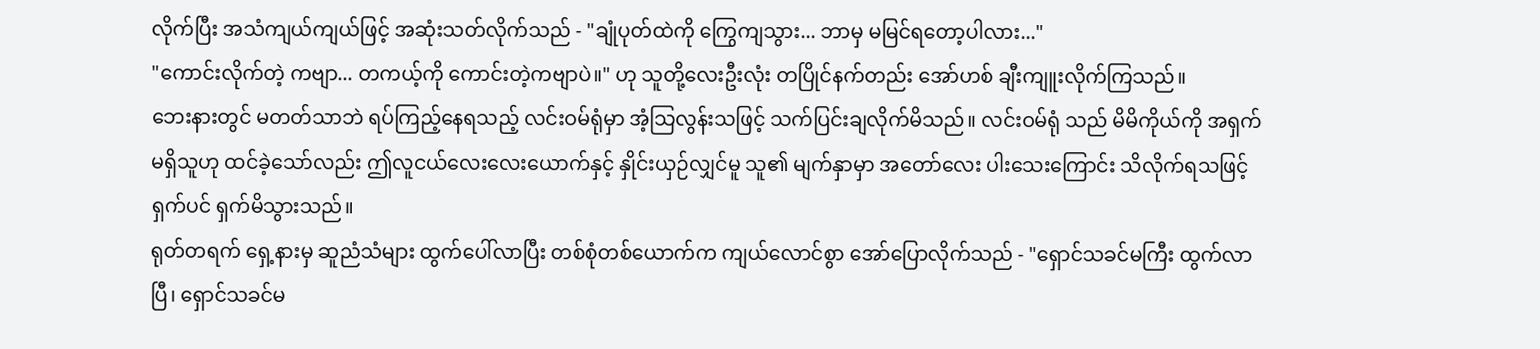လိုက်ပြီး အသံကျယ်ကျယ်ဖြင့် အဆုံးသတ်လိုက်သည် - "ချုံပုတ်ထဲကို ကြွေကျသွား... ဘာမှ မမြင်ရတော့ပါလား..."
"ကောင်းလိုက်တဲ့ ကဗျာ... တကယ့်ကို ကောင်းတဲ့ကဗျာပဲ။" ဟု သူတို့လေးဦးလုံး တပြိုင်နက်တည်း အော်ဟစ် ချီးကျူးလိုက်ကြသည်။
ဘေးနားတွင် မတတ်သာဘဲ ရပ်ကြည့်နေရသည့် လင်းဝမ်ရုံမှာ အံ့သြလွန်းသဖြင့် သက်ပြင်းချလိုက်မိသည်။ လင်းဝမ်ရုံ သည် မိမိကိုယ်ကို အရှက်မရှိသူဟု ထင်ခဲ့သော်လည်း ဤလူငယ်လေးလေးယောက်နှင့် နှိုင်းယှဉ်လျှင်မူ သူ၏ မျက်နှာမှာ အတော်လေး ပါးသေးကြောင်း သိလိုက်ရသဖြင့် ရှက်ပင် ရှက်မိသွားသည်။
ရုတ်တရက် ရှေ့နားမှ ဆူညံသံများ ထွက်ပေါ်လာပြီး တစ်စုံတစ်ယောက်က ကျယ်လောင်စွာ အော်ပြောလိုက်သည် - "ရှောင်သခင်မကြီး ထွက်လာပြီ၊ ရှောင်သခင်မ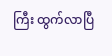ကြီး ထွက်လာပြီ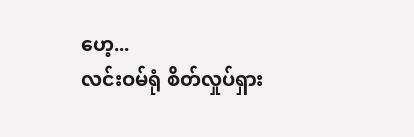ဟေ့...
လင်းဝမ်ရုံ စိတ်လှုပ်ရှား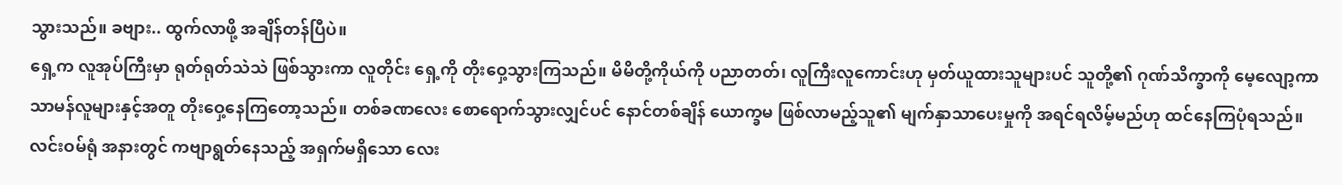သွားသည်။ ခဗျား.. ထွက်လာဖို့ အချိန်တန်ပြီပဲ။
ရှေ့က လူအုပ်ကြီးမှာ ရုတ်ရုတ်သဲသဲ ဖြစ်သွားကာ လူတိုင်း ရှေ့ကို တိုးဝှေ့သွားကြသည်။ မိမိတို့ကိုယ်ကို ပညာတတ်၊ လူကြီးလူကောင်းဟု မှတ်ယူထားသူများပင် သူတို့၏ ဂုဏ်သိက္ခာကို မေ့လျော့ကာ သာမန်လူများနှင့်အတူ တိုးဝှေ့နေကြတော့သည်။ တစ်ခဏလေး စောရောက်သွားလျှင်ပင် နောင်တစ်ချိန် ယောက္ခမ ဖြစ်လာမည့်သူ၏ မျက်နှာသာပေးမှုကို အရင်ရလိမ့်မည်ဟု ထင်နေကြပုံရသည်။
လင်းဝမ်ရုံ အနားတွင် ကဗျာရွတ်နေသည့် အရှက်မရှိသော လေး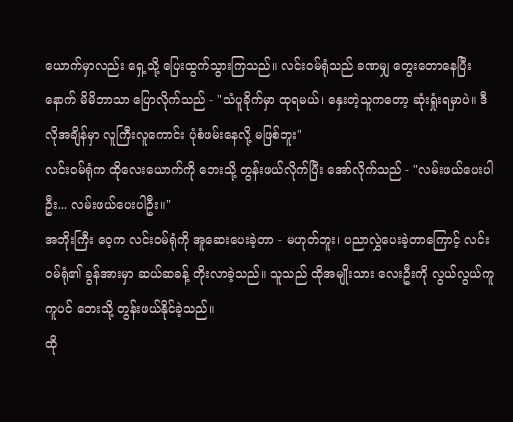ယောက်မှာလည်း ရှေ့သို့ ပြေးထွက်သွားကြသည်။ လင်းဝမ်ရုံသည် ခဏမျှ တွေးတောနေပြီးနောက် မိမိဘာသာ ပြောလိုက်သည် - "သံပူခိုက်မှာ ထုရမယ်၊ နှေးတဲ့သူကတော့ ဆုံးရှုံးရမှာပဲ။ ဒီလိုအချိန်မှာ လူကြီးလူကောင်း ပုံစံဖမ်းနေလို့ မဖြစ်ဘူး"
လင်းဝမ်ရုံက ထိုလေးယောက်ကို ဘေးသို့ တွန်းဖယ်လိုက်ပြီး အော်လိုက်သည် - "လမ်းဖယ်ပေးပါဦး... လမ်းဖယ်ပေးပါဦး။"
အဘိုးကြီး ဝေ့က လင်းဝမ်ရုံကို အူဆေးပေးခဲ့တာ - မဟုတ်ဘူး၊ ပညာလွှဲပေးခဲ့တာကြောင့် လင်းဝမ်ရုံ၏ ခွန်အားမှာ ဆယ်ဆခန့် တိုးလာခဲ့သည်။ သူသည် ထိုအမျိုးသား လေးဦးကို လွယ်လွယ်ကူကူပင် ဘေးသို့ တွန်းဖယ်နိုင်ခဲ့သည်။
ထို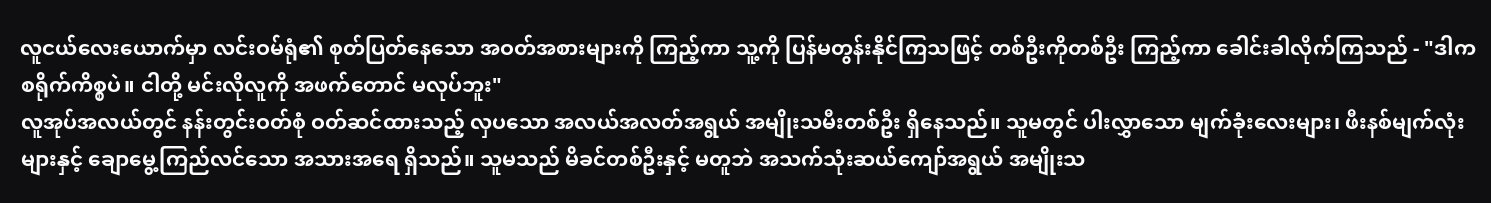လူငယ်လေးယောက်မှာ လင်းဝမ်ရုံ၏ စုတ်ပြတ်နေသော အဝတ်အစားများကို ကြည့်ကာ သူ့ကို ပြန်မတွန်းနိုင်ကြသဖြင့် တစ်ဦးကိုတစ်ဦး ကြည့်ကာ ခေါင်းခါလိုက်ကြသည် - "ဒါက စရိုက်ကိစ္စပဲ။ ငါတို့ မင်းလိုလူကို အဖက်တောင် မလုပ်ဘူး"
လူအုပ်အလယ်တွင် နန်းတွင်းဝတ်စုံ ဝတ်ဆင်ထားသည့် လှပသော အလယ်အလတ်အရွယ် အမျိုးသမီးတစ်ဦး ရှိနေသည်။ သူမတွင် ပါးလွှာသော မျက်ခုံးလေးများ၊ ဖီးနစ်မျက်လုံးများနှင့် ချောမွေ့ကြည်လင်သော အသားအရေ ရှိသည်။ သူမသည် မိခင်တစ်ဦးနှင့် မတူဘဲ အသက်သုံးဆယ်ကျော်အရွယ် အမျိုးသ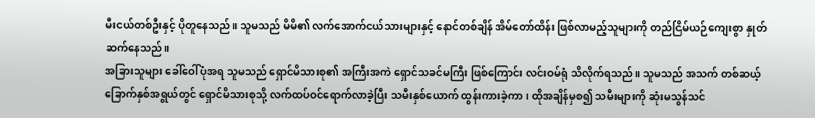မီးငယ်တစ်ဦးနှင့် ပိုတူနေသည်။ သူမသည် မိမိ၏ လက်အောက်ငယ်သားများနှင့် နောင်တစ်ချိန် အိမ်တော်ထိန်း ဖြစ်လာမည့်သူများကို တည်ငြိမ်ယဉ်ကျေးစွာ နှုတ်ဆက်နေသည်။
အခြားသူများ ခေါ်ဝေါ်ပုံအရ သူမသည် ရှောင်မိသားစု၏ အကြီးအကဲ ရှောင်သခင်မကြီး ဖြစ်ကြောင်း လင်းဝမ်ရုံ သိလိုက်ရသည်။ သူမသည် အသက် တစ်ဆယ့်ခြောက်နှစ်အရွယ်တွင် ရှောင်မိသားစုသို့ လက်ထပ်ဝင်ရောက်လာခဲ့ပြီး သမီးနှစ်ယောက် ထွန်းကားခဲ့ကာ၊ ထိုအချိန်မှစ၍ သမီးများကို ဆုံးမသွန်သင်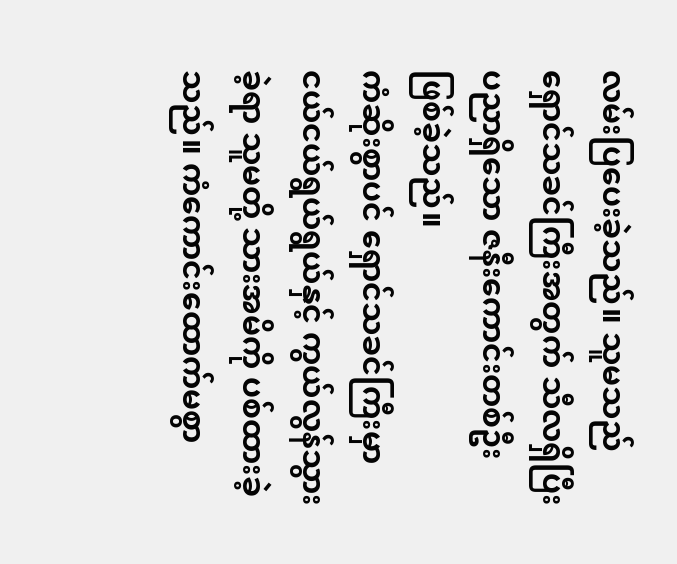လမ်းပြပေးခဲ့သည်။ သူမသည် ရှောင်သခင်ကြီးအတွက် သီလရှိပြီး ပညာရှိသော ဇနီးကောင်းတစ်ဦး ဖြစ်ခဲ့သည်။
ကံဆိုးစွာပင် ရှောင်သခင်ကြီးမှာ ငယ်ငယ်ရွယ်ရွယ်နှင့် ကွယ်လွန်သွားခဲ့ရာ သူမတို့ သားအမိကို ပစ်ထားခဲ့သည်။ ကံကောင်းထောက်မစွာ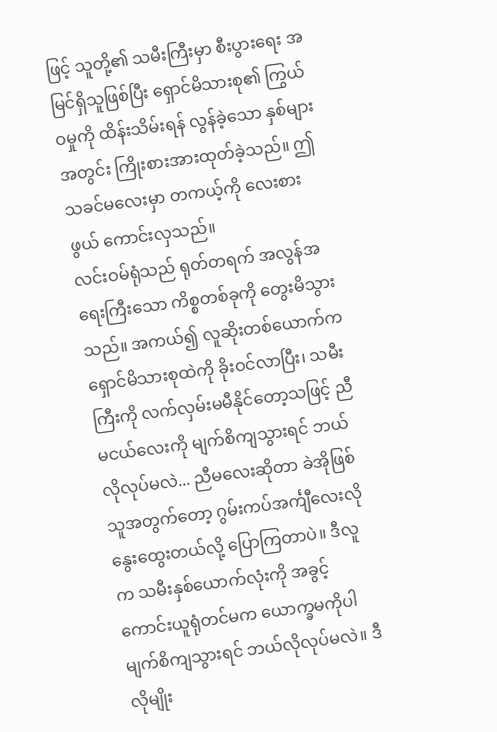ဖြင့် သူတို့၏ သမီးကြီးမှာ စီးပွားရေး အမြင်ရှိသူဖြစ်ပြီး ရှောင်မိသားစု၏ ကြွယ်ဝမှုကို ထိန်းသိမ်းရန် လွန်ခဲ့သော နှစ်များအတွင်း ကြိုးစားအားထုတ်ခဲ့သည်။ ဤသခင်မလေးမှာ တကယ့်ကို လေးစားဖွယ် ကောင်းလှသည်။
လင်းဝမ်ရုံသည် ရုတ်တရက် အလွန်အရေးကြီးသော ကိစ္စတစ်ခုကို တွေးမိသွားသည်။ အကယ်၍ လူဆိုးတစ်ယောက်က ရှောင်မိသားစုထဲကို ခိုးဝင်လာပြီး၊ သမီးကြီးကို လက်လှမ်းမမီနိုင်တော့သဖြင့် ညီမငယ်လေးကို မျက်စိကျသွားရင် ဘယ်လိုလုပ်မလဲ... ညီမလေးဆိုတာ ခဲအိုဖြစ်သူအတွက်တော့ ဂွမ်းကပ်အင်္ကျီလေးလို နွေးထွေးတယ်လို့ ပြောကြတာပဲ။ ဒီလူက သမီးနှစ်ယောက်လုံးကို အခွင့်ကောင်းယူရုံတင်မက ယောက္ခမကိုပါ မျက်စိကျသွားရင် ဘယ်လိုလုပ်မလဲ။ ဒီလိုမျိုး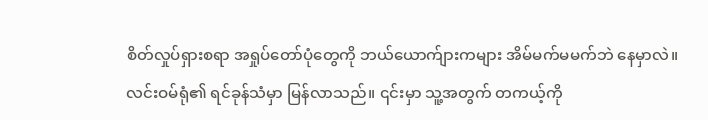စိတ်လှုပ်ရှားစရာ အရှုပ်တော်ပုံတွေကို ဘယ်ယောက်ျားကများ အိမ်မက်မမက်ဘဲ နေမှာလဲ။
လင်းဝမ်ရုံ၏ ရင်ခုန်သံမှာ မြန်လာသည်။ ၎င်းမှာ သူ့အတွက် တကယ့်ကို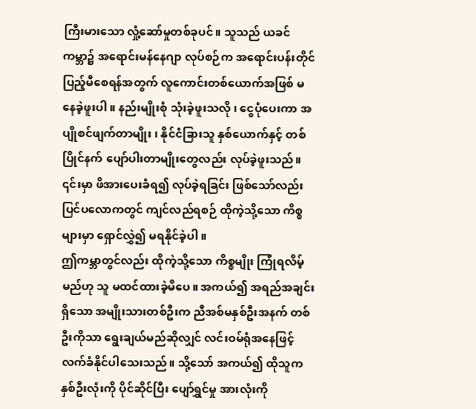ကြီးမားသော လှုံ့ဆော်မှုတစ်ခုပင်။ သူသည် ယခင်ကမ္ဘာ၌ အရောင်းမန်နေဂျာ လုပ်စဉ်က အရောင်းပန်းတိုင် ပြည့်မီစေရန်အတွက် လူကောင်းတစ်ယောက်အဖြစ် မနေခဲ့ဖူးပါ။ နည်းမျိုးစုံ သုံးခဲ့ဖူးသလို၊ ငွေပုံပေးကာ အပျိုစင်ဖျက်တာမျိုး၊ နိုင်ငံခြားသူ နှစ်ယောက်နှင့် တစ်ပြိုင်နက် ပျော်ပါးတာမျိုးတွေလည်း လုပ်ခဲ့ဖူးသည်။ ၎င်းမှာ ဖိအားပေးခံရ၍ လုပ်ခဲ့ရခြင်း ဖြစ်သော်လည်း ပြင်ပလောကတွင် ကျင်လည်ရစဉ် ထိုကဲ့သို့သော ကိစ္စများမှာ ရှောင်လွှဲ၍ မရနိုင်ခဲ့ပါ။
ဤကမ္ဘာတွင်လည်း ထိုကဲ့သို့သော ကိစ္စမျိုး ကြုံရလိမ့်မည်ဟု သူ မထင်ထားခဲ့မိပေ။ အကယ်၍ အရည်အချင်းရှိသော အမျိုးသားတစ်ဦးက ညီအစ်မနှစ်ဦးအနက် တစ်ဦးကိုသာ ရွေးချယ်မည်ဆိုလျှင် လင်းဝမ်ရုံအနေဖြင့် လက်ခံနိုင်ပါသေးသည်။ သို့သော် အကယ်၍ ထိုသူက နှစ်ဦးလုံးကို ပိုင်ဆိုင်ပြီး ပျော်ရွှင်မှု အားလုံးကို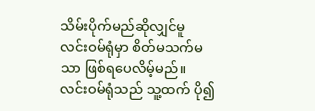သိမ်းပိုက်မည်ဆိုလျှင်မူ လင်းဝမ်ရုံမှာ စိတ်မသက်မသာ ဖြစ်ရပေလိမ့်မည်။
လင်းဝမ်ရုံသည် သူ့ထက် ပို၍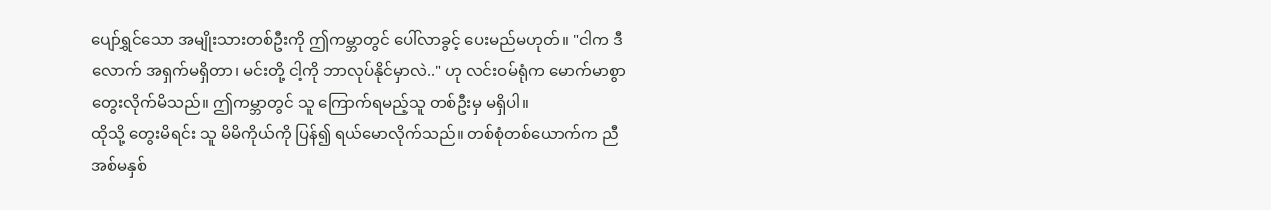ပျော်ရွှင်သော အမျိုးသားတစ်ဦးကို ဤကမ္ဘာတွင် ပေါ်လာခွင့် ပေးမည်မဟုတ်။ "ငါက ဒီလောက် အရှက်မရှိတာ၊ မင်းတို့ ငါ့ကို ဘာလုပ်နိုင်မှာလဲ.." ဟု လင်းဝမ်ရုံက မောက်မာစွာ တွေးလိုက်မိသည်။ ဤကမ္ဘာတွင် သူ ကြောက်ရမည့်သူ တစ်ဦးမှ မရှိပါ။
ထိုသို့ တွေးမိရင်း သူ မိမိကိုယ်ကို ပြန်၍ ရယ်မောလိုက်သည်။ တစ်စုံတစ်ယောက်က ညီအစ်မနှစ်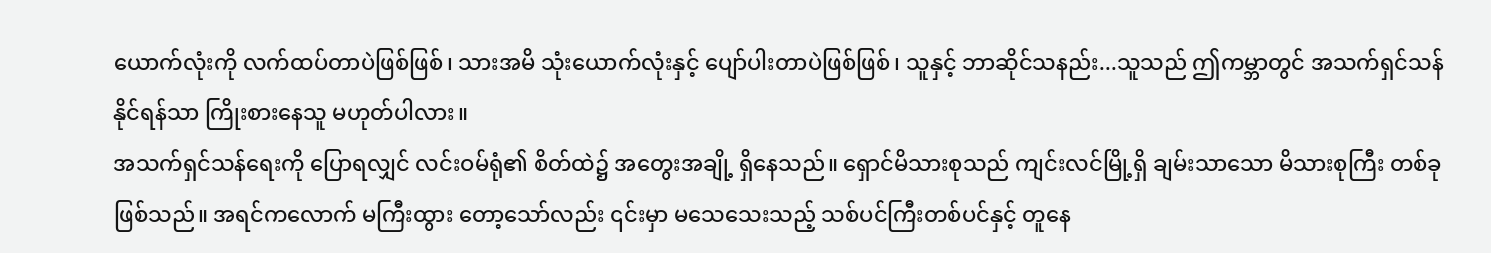ယောက်လုံးကို လက်ထပ်တာပဲဖြစ်ဖြစ်၊ သားအမိ သုံးယောက်လုံးနှင့် ပျော်ပါးတာပဲဖြစ်ဖြစ်၊ သူနှင့် ဘာဆိုင်သနည်း...သူသည် ဤကမ္ဘာတွင် အသက်ရှင်သန်နိုင်ရန်သာ ကြိုးစားနေသူ မဟုတ်ပါလား။
အသက်ရှင်သန်ရေးကို ပြောရလျှင် လင်းဝမ်ရုံ၏ စိတ်ထဲ၌ အတွေးအချို့ ရှိနေသည်။ ရှောင်မိသားစုသည် ကျင်းလင်မြို့ရှိ ချမ်းသာသော မိသားစုကြီး တစ်ခုဖြစ်သည်။ အရင်ကလောက် မကြီးထွား တော့သော်လည်း ၎င်းမှာ မသေသေးသည့် သစ်ပင်ကြီးတစ်ပင်နှင့် တူနေ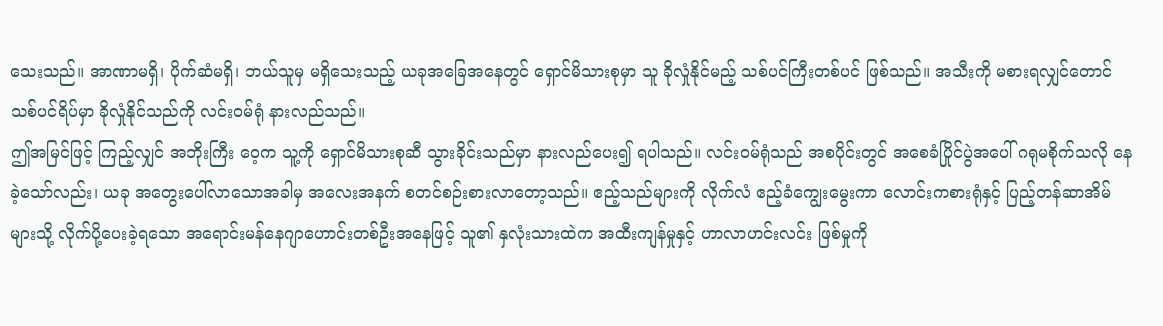သေးသည်။ အာဏာမရှိ၊ ပိုက်ဆံမရှိ၊ ဘယ်သူမှ မရှိသေးသည့် ယခုအခြေအနေတွင် ရှောင်မိသားစုမှာ သူ ခိုလှုံနိုင်မည့် သစ်ပင်ကြီးတစ်ပင် ဖြစ်သည်။ အသီးကို မစားရလျှင်တောင် သစ်ပင်ရိပ်မှာ ခိုလှုံနိုင်သည်ကို လင်းဝမ်ရုံ နားလည်သည်။
ဤအမြင်ဖြင့် ကြည့်လျှင် အဘိုးကြီး ဝေ့က သူ့ကို ရှောင်မိသားစုဆီ သွားခိုင်းသည်မှာ နားလည်ပေး၍ ရပါသည်။ လင်းဝမ်ရုံသည် အစပိုင်းတွင် အစေခံပြိုင်ပွဲအပေါ် ဂရုမစိုက်သလို နေခဲ့သော်လည်း၊ ယခု အတွေးပေါ်လာသောအခါမှ အလေးအနက် စတင်စဉ်းစားလာတော့သည်။ ဧည့်သည်များကို လိုက်လံ ဧည့်ခံကျွေးမွေးကာ လောင်းကစားရုံနှင့် ပြည့်တန်ဆာအိမ်များသို့ လိုက်ပို့ပေးခဲ့ရသော အရောင်းမန်နေဂျာဟောင်းတစ်ဦးအနေဖြင့် သူ၏ နှလုံးသားထဲက အထီးကျန်မှုနှင့် ဟာလာဟင်းလင်း ဖြစ်မှုကို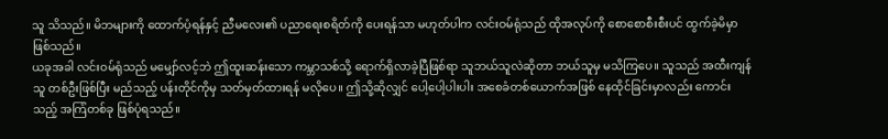သူ သိသည်။ မိဘများကို ထောက်ပံ့ရန်နှင့် ညီမလေး၏ ပညာရေးစရိတ်ကို ပေးရန်သာ မဟုတ်ပါက လင်းဝမ်ရုံသည် ထိုအလုပ်ကို စောစောစီးစီးပင် ထွက်ခဲ့မိမှာ ဖြစ်သည်။
ယခုအခါ လင်းဝမ်ရုံသည် မမျှော်လင့်ဘဲ ဤထူးဆန်းသော ကမ္ဘာသစ်သို့ ရောက်ရှိလာခဲ့ပြီဖြစ်ရာ သူဘယ်သူလဲဆိုတာ ဘယ်သူမှ မသိကြပေ။ သူသည် အထီးကျန်သူ တစ်ဦးဖြစ်ပြီး မည်သည့် ပန်းတိုင်ကိုမှ သတ်မှတ်ထားရန် မလိုပေ။ ဤသို့ဆိုလျှင် ပေါ့ပေါ့ပါးပါး အစေခံတစ်ယောက်အဖြစ် နေထိုင်ခြင်းမှာလည်း ကောင်းသည့် အကြံတစ်ခု ဖြစ်ပုံရသည်။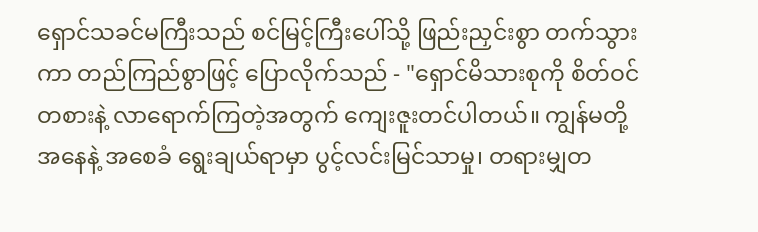ရှောင်သခင်မကြီးသည် စင်မြင့်ကြီးပေါ်သို့ ဖြည်းညှင်းစွာ တက်သွားကာ တည်ကြည်စွာဖြင့် ပြောလိုက်သည် - "ရှောင်မိသားစုကို စိတ်ဝင်တစားနဲ့ လာရောက်ကြတဲ့အတွက် ကျေးဇူးတင်ပါတယ်။ ကျွန်မတို့ အနေနဲ့ အစေခံ ရွေးချယ်ရာမှာ ပွင့်လင်းမြင်သာမှု၊ တရားမျှတ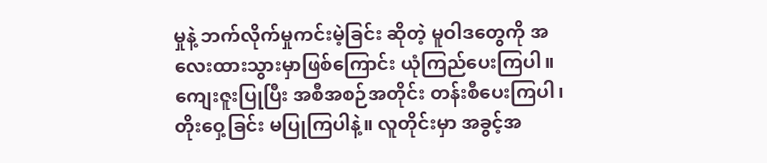မှုနဲ့ ဘက်လိုက်မှုကင်းမဲ့ခြင်း ဆိုတဲ့ မူဝါဒတွေကို အလေးထားသွားမှာဖြစ်ကြောင်း ယုံကြည်ပေးကြပါ။ ကျေးဇူးပြုပြီး အစီအစဉ်အတိုင်း တန်းစီပေးကြပါ၊ တိုးဝှေ့ခြင်း မပြုကြပါနဲ့။ လူတိုင်းမှာ အခွင့်အ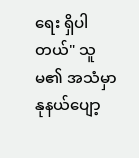ရေး ရှိပါတယ်" သူမ၏ အသံမှာ နုနယ်ပျော့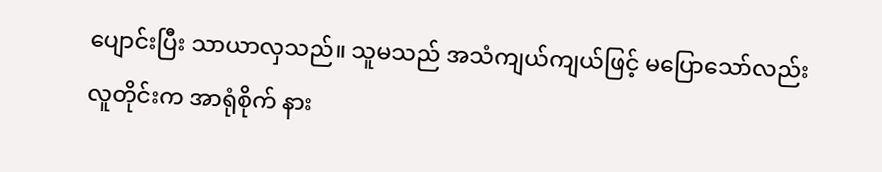ပျောင်းပြီး သာယာလှသည်။ သူမသည် အသံကျယ်ကျယ်ဖြင့် မပြောသော်လည်း လူတိုင်းက အာရုံစိုက် နား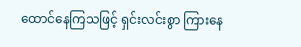ထောင်နေကြသဖြင့် ရှင်းလင်းစွာ ကြားနေ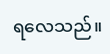ရလေသည်။